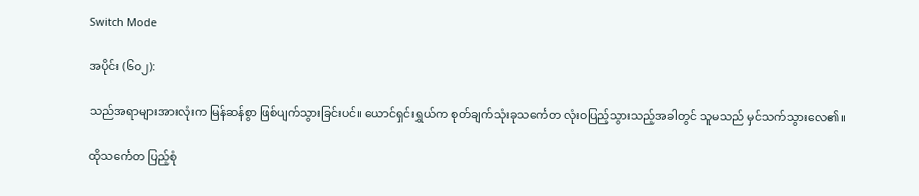Switch Mode

အပိုင်း (၆၀၂):

သည်အရာများအားလုံးက မြန်ဆန်စွာ ဖြစ်ပျက်သွားခြင်းပင်။ ယောင်ရှင်းရွှယ်က စုတ်ချက်သုံးခုသင်္ကေတ လုံးဝပြည့်သွားသည့်အခါတွင် သူမသည် မှင်သက်သွားလေ၏။

ထိုသင်္ကေတ ပြည့်စုံ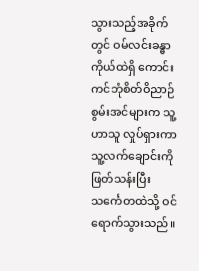သွားသည့်အခိုက်တွင် ဝမ်လင်းခန္ဓာကိုယ်ထဲရှိ ကောင်းကင်ဘုံစိတ်ဝိညာဉ်စွမ်းအင်များက သူ့ဟာသူ လှုပ်ရှားကာ သူ့လက်ချောင်းကို ဖြတ်သန်းပြီး သင်္ကေတထဲသို့ ဝင်ရောက်သွားသည်။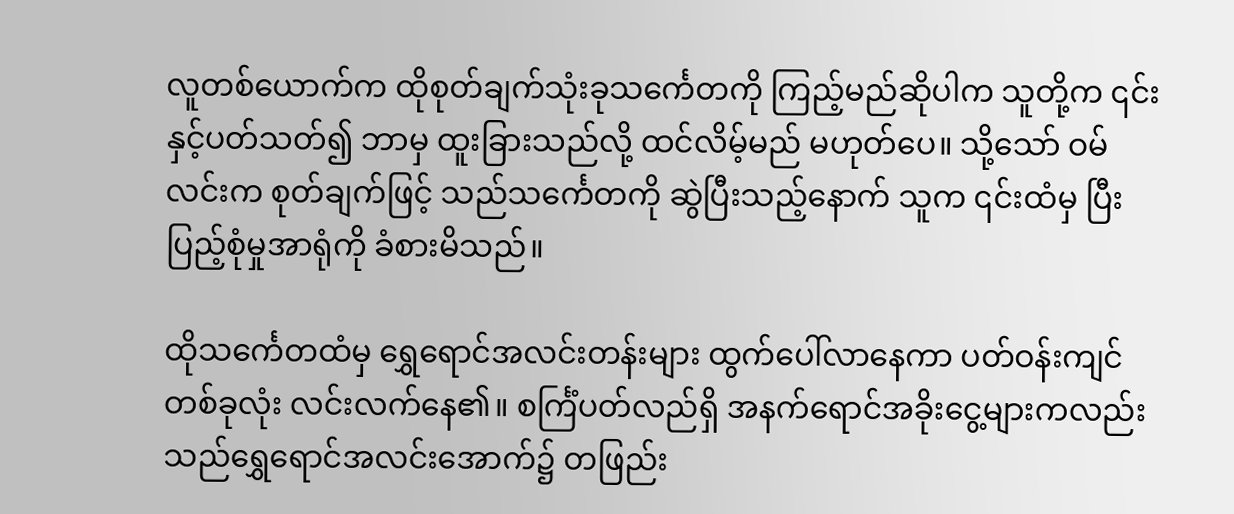လူတစ်ယောက်က ထိုစုတ်ချက်သုံးခုသင်္ကေတကို ကြည့်မည်ဆိုပါက သူတို့က ၎င်းနှင့်ပတ်သတ်၍ ဘာမှ ထူးခြားသည်လို့ ထင်လိမ့်မည် မဟုတ်ပေ။ သို့သော် ဝမ်လင်းက စုတ်ချက်ဖြင့် သည်သင်္ကေတကို ဆွဲပြီးသည့်နောက် သူက ၎င်းထံမှ ပြီးပြည့်စုံမှုအာရုံကို ခံစားမိသည်။

ထိုသင်္ကေတထံမှ ရွှေရောင်အလင်းတန်းများ ထွက်ပေါ်လာနေကာ ပတ်ဝန်းကျင်တစ်ခုလုံး လင်းလက်နေ၏။ စင်္ကြံပတ်လည်ရှိ အနက်ရောင်အခိုးငွေ့များကလည်း သည်ရွှေရောင်အလင်းအောက်၌ တဖြည်း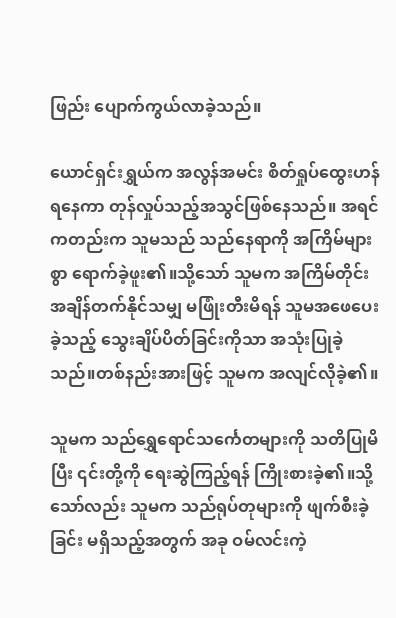ဖြည်း ပျောက်ကွယ်လာခဲ့သည်။

ယောင်ရှင်းရွှယ်က အလွန်အမင်း စိတ်ရှုပ်ထွေးဟန် ရနေကာ တုန်လှုပ်သည့်အသွင်ဖြစ်နေသည်။ အရင်ကတည်းက သူမသည် သည်နေရာကို အကြိမ်များစွာ ရောက်ခဲ့ဖူး၏။သို့သော် သူမက အကြိမ်တိုင်း အချိန်တက်နိုင်သမျှ မဖြုံးတီးမိရန် သူမအဖေပေးခဲ့သည့် သွေးချိပ်ပိတ်ခြင်းကိုသာ အသုံးပြုခဲ့သည်။တစ်နည်းအားဖြင့် သူမက အလျင်လိုခဲ့၏။

သူမက သည်ရွှေရောင်သင်္ကေတများကို သတိပြုမိပြီး ၎င်းတို့ကို ရေးဆွဲကြည့်ရန် ကြိုးစားခဲ့၏။သို့သော်လည်း သူမက သည်ရုပ်တုများကို ဖျက်စီးခဲ့ခြင်း မရှိသည့်အတွက် အခု ဝမ်လင်းကဲ့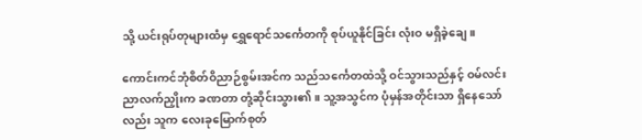သို့ ယင်းရုပ်တုများထံမှ ရွှေရောင်သင်္ကေတကို စုပ်ယူနိုင်ခြင်း လုံးဝ မရှိခဲ့ချေ။

ကောင်းကင်ဘုံစိတ်ဝိညာဉ်စွမ်းအင်က သည်သင်္ကေတထဲသို့ ဝင်သွားသည်နှင့် ဝမ်လင်း ညာလက်ညှိုးက ခဏတာ တုံ့ဆိုင်းသွား၏။ သူ့အသွင်က ပုံမှန်အတိုင်းသာ ရှိနေသော်လည်း သူက လေးခုမြောက်စုတ်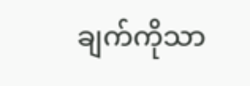ချက်ကိုသာ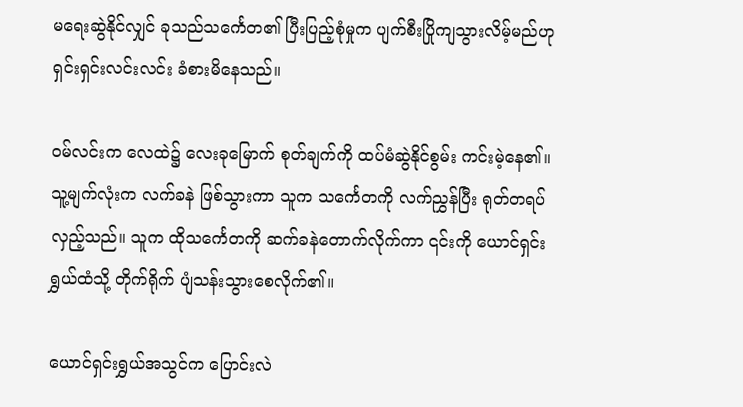မရေးဆွဲနိုင်လျှင် ခုသည်သင်္ကေတ၏ ပြီးပြည့်စုံမှုက ပျက်စီးပြိုကျသွားလိမ့်မည်ဟု ရှင်းရှင်းလင်းလင်း ခံစားမိနေသည်။

ဝမ်လင်းက လေထဲ၌ လေးခုမြောက် စုတ်ချက်ကို ထပ်မံဆွဲနိုင်စွမ်း ကင်းမဲ့နေ၏။ သူ့မျက်လုံးက လက်ခနဲ ဖြစ်သွားကာ သူက သင်္ကေတကို လက်ညွှန်ပြီး ရုတ်တရပ် လှည့်သည်။ သူက ထိုသင်္ကေတကို ဆက်ခနဲတောက်လိုက်ကာ ၎င်းကို ယောင်ရှင်းရွှယ်ထံသို့ တိုက်ရိုက် ပျံသန်းသွားစေလိုက်၏။

ယောင်ရှင်းရွှယ်အသွင်က ပြောင်းလဲ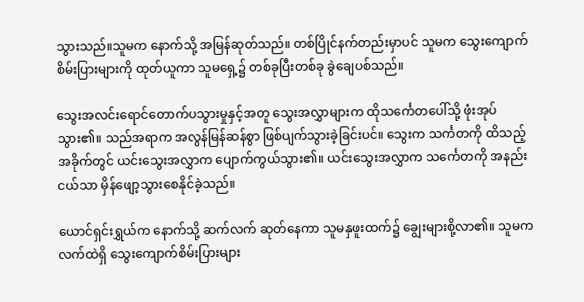သွားသည်။သူမက နောက်သို့ အမြန်ဆုတ်သည်။ တစ်ပြိုင်နက်တည်းမှာပင် သူမက သွေးကျောက်စိမ်းပြားများကို ထုတ်ယူကာ သူမရှေ့၌ တစ်ခုပြီးတစ်ခု ခွဲချေပစ်သည်။

သွေးအလင်းရောင်တောက်ပသွားမှုနှင့်အတူ သွေးအလွှာများက ထိုသင်္ကေတပေါ်သို့ ဖုံးအုပ်သွား၏။ သည်အရာက အလွန်မြန်ဆန်စွာ ဖြစ်ပျက်သွားခဲ့ခြင်းပင်။ သွေးက သင်္ကတကို ထိသည့်အခိုက်တွင် ယင်းသွေးအလွှာက ပျောက်ကွယ်သွား၏။ ယင်းသွေးအလွှာက သင်္ကေတကို အနည်းငယ်သာ မှိန်ဖျော့သွားစေနိုင်ခဲ့သည်။

ယောင်ရှင်းရွှယ်က နောက်သို့ ဆက်လက် ဆုတ်နေကာ သူမနှဖူးထက်၌ ချွေးများစို့လာ၏။ သူမက လက်ထဲရှိ သွေးကျောက်စိမ်းပြားများ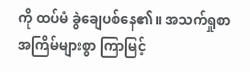ကို ထပ်မံ ခွဲချေပစ်နေ၏။ အသက်ရှုစာ အကြိမ်များစွာ ကြာမြင့်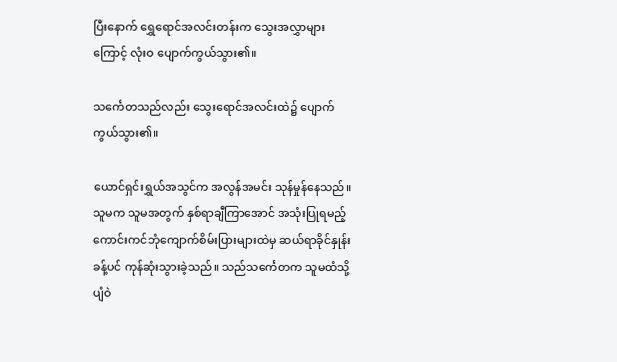ပြီးနောက် ရွှေရောင်အလင်းတန်းက သွေးအလွှာများကြောင့် လုံးဝ ပျောက်ကွယ်သွား၏။

သင်္ကေတသည်လည်း သွေးရောင်အလင်းထဲ၌ ပျောက်ကွယ်သွား၏။

ယောင်ရှင်းရွှယ်အသွင်က အလွန်အမင်း သုန်မှုန်နေသည်။ သူမက သူမအတွက် နှစ်ရာချီကြာအောင် အသုံးပြုရမည့် ကောင်းကင်ဘုံကျောက်စိမ်းပြားများထဲမှ ဆယ်ရာခိုင်နှုန်းခန့်ပင် ကုန်ဆုံးသွားခဲ့သည်။ သည်သင်္ကေတက သူမထံသို့ ပျံဝဲ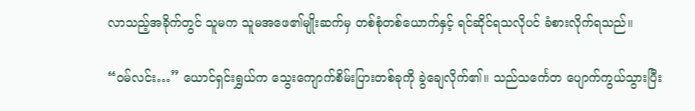လာသည့်အခိုက်တွင် သူမက သူမအဖေ၏မျိုးဆက်မှ တစ်စုံတစ်ယောက်နှင့် ရင်ဆိုင်ရသလိုပင် ခံစားလိုက်ရသည်။

“ဝမ်လင်း…” ယောင်ရှင်းရွှယ်က သွေးကျောက်စိမ်းပြားတစ်ခုကို ခွဲချေလိုက်၏။ သည်သင်္ကေတ ပျောက်ကွယ်သွားပြီး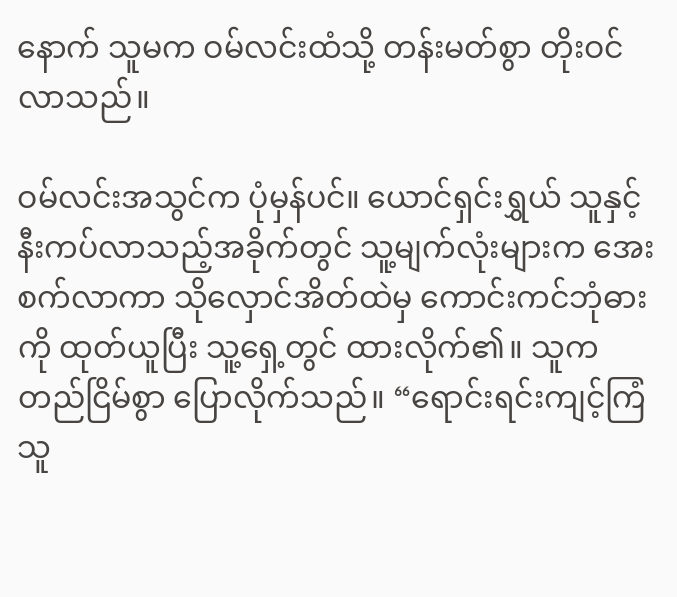နောက် သူမက ဝမ်လင်းထံသို့ တန်းမတ်စွာ တိုးဝင်လာသည်။

ဝမ်လင်းအသွင်က ပုံမှန်ပင်။ ယောင်ရှင်းရွှယ် သူနှင့် နီးကပ်လာသည့်အခိုက်တွင် သူ့မျက်လုံးများက အေးစက်လာကာ သိုလှောင်အိတ်ထဲမှ ကောင်းကင်ဘုံဓားကို ထုတ်ယူပြီး သူ့ရှေ့တွင် ထားလိုက်၏။ သူက တည်ငြိမ်စွာ ပြောလိုက်သည်။ “ရောင်းရင်းကျင့်ကြံသူ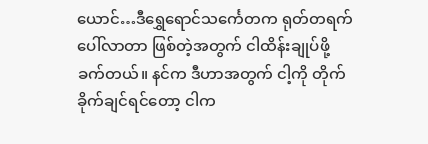ယောင်…ဒီရွှေရောင်သင်္ကေတက ရုတ်တရက် ပေါ်လာတာ ဖြစ်တဲ့အတွက် ငါထိန်းချုပ်ဖို့ ခက်တယ်။ နင်က ဒီဟာအတွက် ငါ့ကို တိုက်ခိုက်ချင်ရင်တော့ ငါက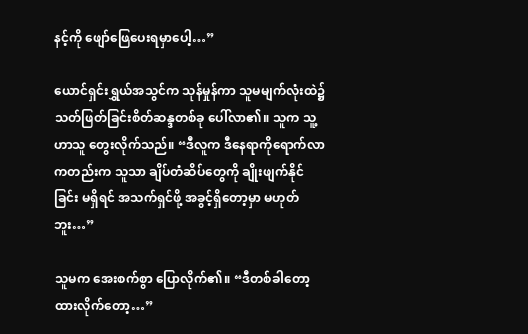နင့်ကို ဖျော်ဖြေပေးရမှာပေါ့…”

ယောင်ရှင်းရွှယ်အသွင်က သုန်မှုန်ကာ သူမမျက်လုံးထဲ၌ သတ်ဖြတ်ခြင်းစိတ်ဆန္ဒတစ်ခု ပေါ်လာ၏။ သူက သူ့ဟာသူ တွေးလိုက်သည်။ “ဒီလူက ဒီနေရာကိုရောက်လာကတည်းက သူသာ ချိပ်တံဆိပ်တွေကို ချိုးဖျက်နိုင်ခြင်း မရှိရင် အသက်ရှင်ဖို့ အခွင့်ရှိတော့မှာ မဟုတ်ဘူး…”

သူမက အေးစက်စွာ ပြောလိုက်၏။ “ဒီတစ်ခါတော့ ထားလိုက်တော့…”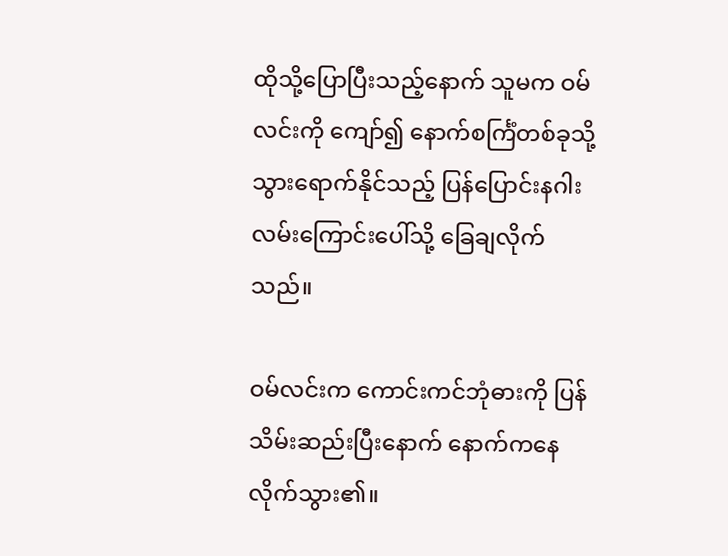ထိုသို့ပြောပြီးသည့်နောက် သူမက ဝမ်လင်းကို ကျော်၍ နောက်စင်္ကြံတစ်ခုသို့ သွားရောက်နိုင်သည့် ပြန်ပြောင်းနဂါးလမ်းကြောင်းပေါ်သို့ ခြေချလိုက်သည်။

ဝမ်လင်းက ကောင်းကင်ဘုံဓားကို ပြန်သိမ်းဆည်းပြီးနောက် နောက်ကနေ လိုက်သွား၏။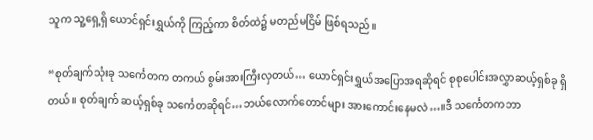သူက သူ့ရှေ့ရှိ ယောင်ရှင်းရွှယ်ကို ကြည့်ကာ စိတ်ထဲ၌ မတည်မငြိမ် ဖြစ်ရသည်။

“စုတ်ချက်သုံးခု သင်္ကေတက တကယ် စွမ်းအားကြီးလှတယ်… ယောင်ရှင်းရွှယ်အပြောအရဆိုရင် စုစုပေါင်းအလွှာဆယ့်ရှစ်ခု ရှိတယ်။ စုတ်ချက် ဆယ့်ရှစ်ခု သင်္ကေတဆိုရင်…ဘယ်လောက်တောင်များ အားကောင်းနေမလဲ…။ဒီ သင်္ကေတကဘာ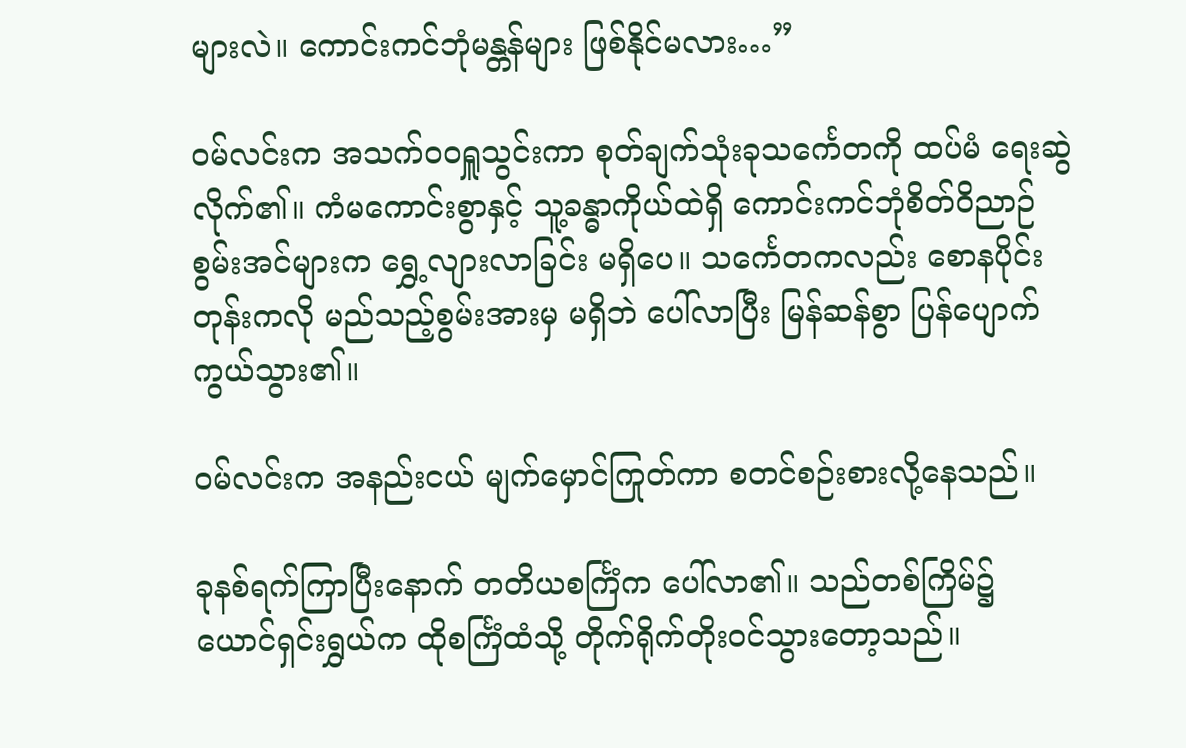များလဲ။ ကောင်းကင်ဘုံမန္တန်များ ဖြစ်နိုင်မလား…”

ဝမ်လင်းက အသက်ဝဝရှူသွင်းကာ စုတ်ချက်သုံးခုသင်္ကေတကို ထပ်မံ ရေးဆွဲလိုက်၏။ ကံမကောင်းစွာနှင့် သူ့ခန္ဓာကိုယ်ထဲရှိ ကောင်းကင်ဘုံစိတ်ဝိညာဉ်စွမ်းအင်များက ရွှေ့လျားလာခြင်း မရှိပေ။ သင်္ကေတကလည်း စောနပိုင်းတုန်းကလို မည်သည့်စွမ်းအားမှ မရှိဘဲ ပေါ်လာပြီး မြန်ဆန်စွာ ပြန်ပျောက်ကွယ်သွား၏။

ဝမ်လင်းက အနည်းငယ် မျက်မှောင်ကြုတ်ကာ စတင်စဉ်းစားလို့နေသည်။

ခုနစ်ရက်ကြာပြီးနောက် တတိယစင်္ကြံက ပေါ်လာ၏။ သည်တစ်ကြိမ်၌ ယောင်ရှင်းရွှယ်က ထိုစင်္ကြံထံသို့ တိုက်ရိုက်တိုးဝင်သွားတော့သည်။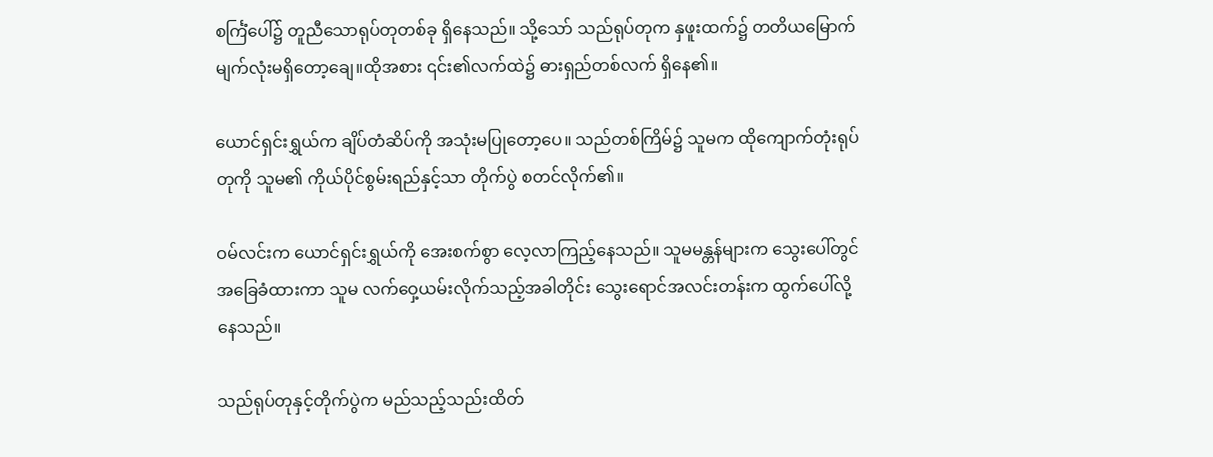စင်္ကြံပေါ်၌ တူညီသောရုပ်တုတစ်ခု ရှိနေသည်။ သို့သော် သည်ရုပ်တုက နှဖူးထက်၌ တတိယမြောက်မျက်လုံးမရှိတော့ချေ။ထိုအစား ၎င်း၏လက်ထဲ၌ ဓားရှည်တစ်လက် ရှိနေ၏။

ယောင်ရှင်းရွှယ်က ချိပ်တံဆိပ်ကို အသုံးမပြုတော့ပေ။ သည်တစ်ကြိမ်၌ သူမက ထိုကျောက်တုံးရုပ်တုကို သူမ၏ ကိုယ်ပိုင်စွမ်းရည်နှင့်သာ တိုက်ပွဲ စတင်လိုက်၏။

ဝမ်လင်းက ယောင်ရှင်းရွှယ်ကို အေးစက်စွာ လေ့လာကြည့်နေသည်။ သူမမန္တန်များက သွေးပေါ်တွင် အခြေခံထားကာ သူမ လက်ဝှေ့ယမ်းလိုက်သည့်အခါတိုင်း သွေးရောင်အလင်းတန်းက ထွက်ပေါ်လို့နေသည်။

သည်ရုပ်တုနှင့်တိုက်ပွဲက မည်သည့်သည်းထိတ်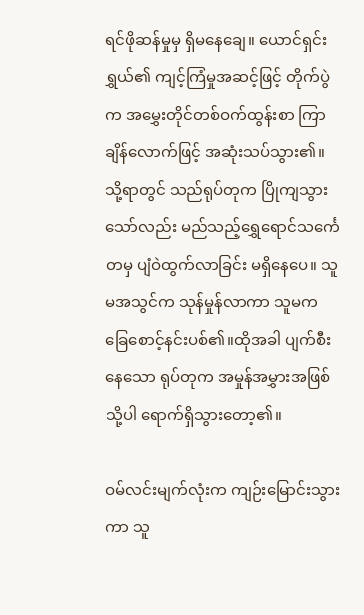ရင်ဖိုဆန်မှုမှ ရှိမနေချေ။ ယောင်ရှင်းရွှယ်၏ ကျင့်ကြံမှုအဆင့်ဖြင့် တိုက်ပွဲက အမွှေးတိုင်တစ်ဝက်ထွန်းစာ ကြာချိန်လောက်ဖြင့် အဆုံးသပ်သွား၏။ သို့ရာတွင် သည်ရုပ်တုက ပြိုကျသွားသော်လည်း မည်သည့်ရွှေရောင်သင်္ကေတမှ ပျံဝဲထွက်လာခြင်း မရှိနေပေ။ သူမအသွင်က သုန်မှုန်လာကာ သူမက ခြေစောင့်နင်းပစ်၏။ထိုအခါ ပျက်စီးနေသော ရုပ်တုက အမှုန်အမွှားအဖြစ်သို့ပါ ရောက်ရှိသွားတော့၏။

ဝမ်လင်းမျက်လုံးက ကျဉ်းမြောင်းသွားကာ သူ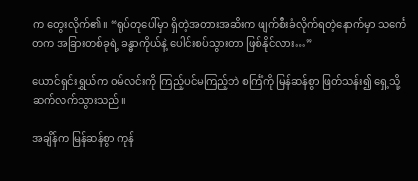က တွေးလိုက်၏။ “ရုပ်တုပေါ်မှာ ရှိတဲ့အတားအဆိးက ဖျက်စီးခံလိုက်ရတဲ့နောက်မှာ သင်္ကေတက အခြားတစ်ခုရဲ့ ခန္ဓာကိုယ်နဲ့ ပေါင်းစပ်သွားတာ ဖြစ်နိုင်လား…”

ယောင်ရှင်းရွှယ်က ဝမ်လင်းကို ကြည့်ပင်မကြည့်ဘဲ စင်္ကြံကို မြန်ဆန်စွာ ဖြတ်သန်း၍ ရှေ့သို့ ဆက်လက်သွားသည်။

အချိန်က မြန်ဆန်စွာ ကုန်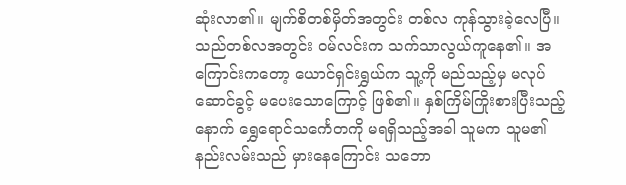ဆုံးလာ၏။ မျက်စိတစ်မှိတ်အတွင်း တစ်လ ကုန်သွားခဲ့လေပြီ။ သည်တစ်လအတွင်း ဝမ်လင်းက သက်သာလွယ်ကူနေ၏။ အကြောင်းကတော့ ယောင်ရှင်းရွှယ်က သူ့ကို မည်သည့်မှ မလုပ်ဆောင်ခွင့် မပေးသောကြောင့် ဖြစ်၏။ နှစ်ကြိမ်ကြိုးစားပြီးသည့်နောက် ရွှေရောင်သင်္ကေတကို မရရှိသည့်အခါ သူမက သူမ၏ နည်းလမ်းသည် မှားနေကြောင်း သဘော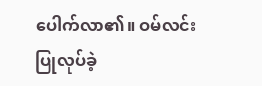ပေါက်လာ၏။ ဝမ်လင်း ပြုလုပ်ခဲ့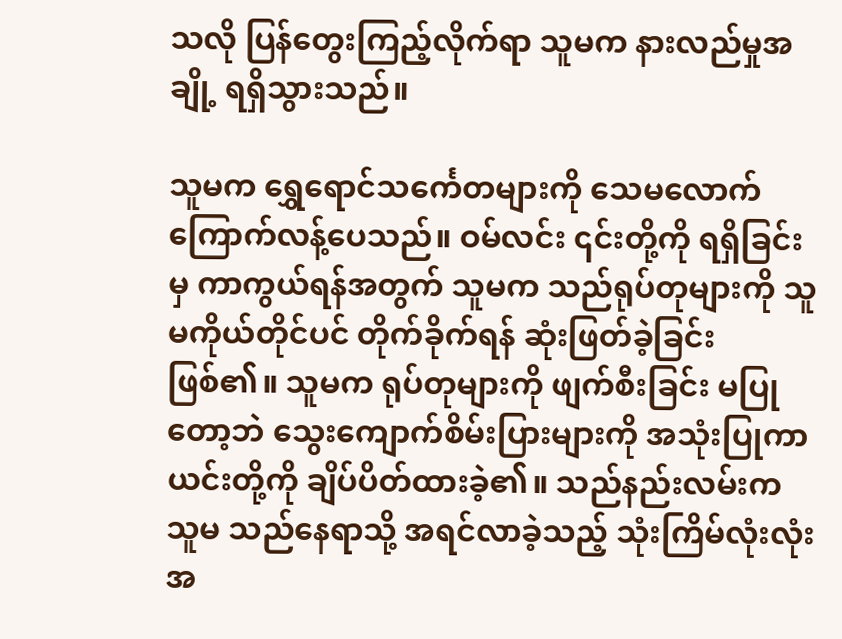သလို ပြန်တွေးကြည့်လိုက်ရာ သူမက နားလည်မှုအချို့ ရရှိသွားသည်။

သူမက ရွှေရောင်သင်္ကေတများကို သေမလောက် ကြောက်လန့်ပေသည်။ ဝမ်လင်း ၎င်းတို့ကို ရရှိခြင်းမှ ကာကွယ်ရန်အတွက် သူမက သည်ရုပ်တုများကို သူမကိုယ်တိုင်ပင် တိုက်ခိုက်ရန် ဆုံးဖြတ်ခဲ့ခြင်း ဖြစ်၏။ သူမက ရုပ်တုများကို ဖျက်စီးခြင်း မပြုတော့ဘဲ သွေးကျောက်စိမ်းပြားများကို အသုံးပြုကာ ယင်းတို့ကို ချိပ်ပိတ်ထားခဲ့၏။ သည်နည်းလမ်းက သူမ သည်နေရာသို့ အရင်လာခဲ့သည့် သုံးကြိမ်လုံးလုံး အ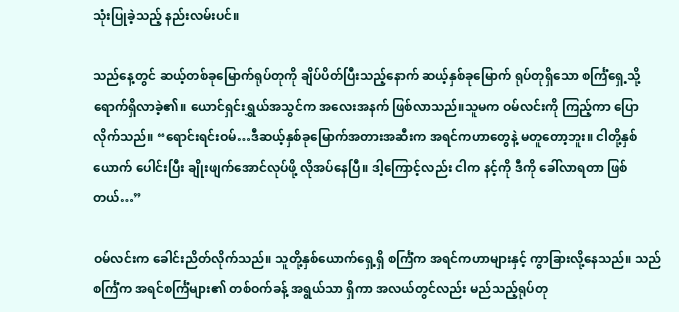သုံးပြုခဲ့သည့် နည်းလမ်းပင်။

သည်နေ့တွင် ဆယ့်တစ်ခုမြောက်ရုပ်တုကို ချိပ်ပိတ်ပြီးသည့်နောက် ဆယ့်နှစ်ခုမြောက် ရုပ်တုရှိသော စင်္ကြံရှေ့သို့ ရောက်ရှိလာခဲ့၏။ ယောင်ရှင်းရွှယ်အသွင်က အလေးအနက် ဖြစ်လာသည်။သူမက ဝမ်လင်းကို ကြည့်ကာ ပြောလိုက်သည်။ “ရောင်းရင်းဝမ်…ဒီဆယ့်နှစ်ခုမြောက်အတားအဆီးက အရင်ကဟာတွေနဲ့ မတူတော့ဘူး။ ငါတို့နှစ်ယောက် ပေါင်းပြီး ချိုးဖျက်အောင်လုပ်ဖို့ လိုအပ်နေပြီ။ ဒါ့ကြောင့်လည်း ငါက နင့်ကို ဒီကို ခေါ်လာရတာ ဖြစ်တယ်…”

ဝမ်လင်းက ခေါင်းညိတ်လိုက်သည်။ သူတို့နှစ်ယောက်ရှေ့ရှိ စင်္ကြံက အရင်ကဟာများနှင့် ကွာခြားလို့နေသည်။ သည်စင်္ကြံက အရင်စင်္ကြံများ၏ တစ်ဝက်ခန့် အရွယ်သာ ရှိကာ အလယ်တွင်လည်း မည်သည့်ရုပ်တု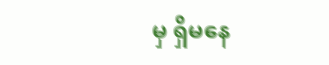မှ ရှိမနေ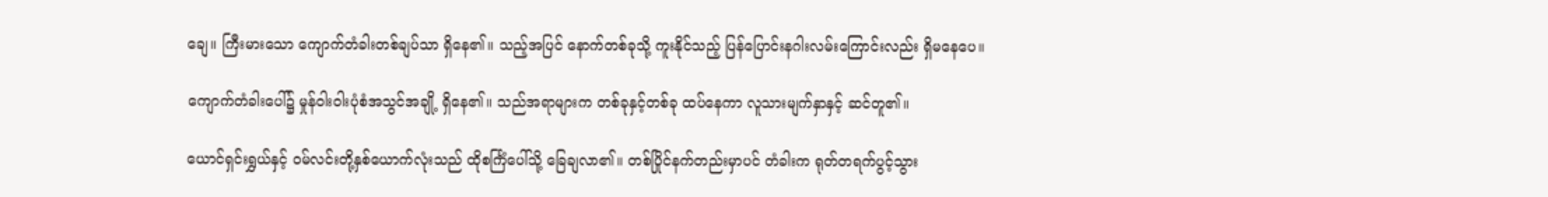ချေ။ ကြီးမားသော ကျောက်တံခါးတစ်ချပ်သာ ရှိနေ၏။ သည့်အပြင် နောက်တစ်ခုသို့ ကူးနိုင်သည့် ပြန်ပြောင်းနဂါးလမ်းကြောင်းလည်း ရှိမနေပေ။

ကျောက်တံခါးပေါ်၌ မှုန်ဝါးဝါးပုံစံအသွင်အချို့ ရှိနေ၏။ သည်အရာများက တစ်ခုနှင့်တစ်ခု ထပ်နေကာ လူသားမျက်နှာနှင့် ဆင်တူ၏။

ယောင်ရှင်းရွှယ်နှင့် ဝမ်လင်းတို့နှစ်ယောက်လုံးသည် ထိုစင်္ကြံပေါ်သို့ ခြေချလာ၏။ တစ်ပြိုင်နက်တည်းမှာပင် တံခါးက ရုတ်တရက်ပွင့်သွား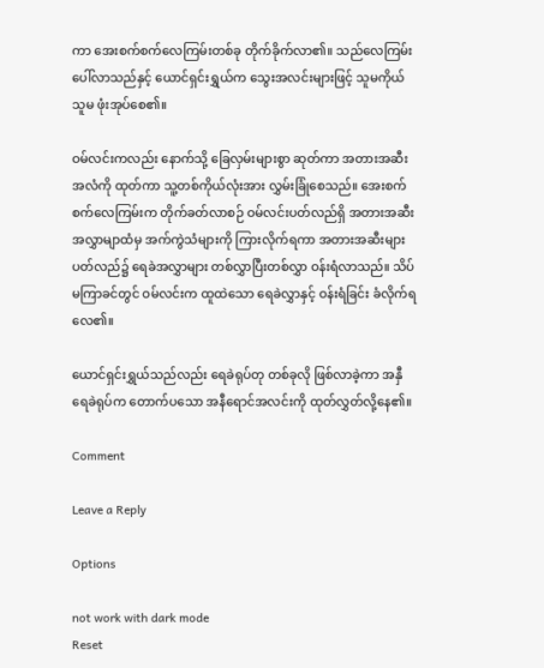ကာ အေးစက်စက်လေကြမ်းတစ်ခု တိုက်ခိုက်လာ၏။ သည်လေကြမ်းပေါ်လာသည်နှင့် ယောင်ရှင်းရွှယ်က သွေးအလင်းများဖြင့် သူမကိုယ်သူမ ဖုံးအုပ်စေ၏။

ဝမ်လင်းကလည်း နောက်သို့ ခြေလှမ်းများစွာ ဆုတ်ကာ အတားအဆီးအလံကို ထုတ်ကာ သူ့တစ်ကိုယ်လုံးအား လွှမ်းခြုံစေသည်။ အေးစက်စက်လေကြမ်းက တိုက်ခတ်လာစဉ် ဝမ်လင်းပတ်လည်ရှိ အတားအဆီးအလွှာမျာထံမှ အက်ကွဲသံများကို ကြားလိုက်ရကာ အတားအဆီးများ ပတ်လည်၌ ရေခဲအလွှာများ တစ်လွှာပြီးတစ်လွှာ ဝန်းရံလာသည်။ သိပ်မကြာခင်တွင် ဝမ်လင်းက ထူထဲသော ရေခဲလွှာနှင့် ဝန်းရံခြင်း ခံလိုက်ရလေ၏။

ယောင်ရှင်းရွှယ်သည်လည်း ရေခဲရုပ်တု တစ်ခုလို ဖြစ်လာခဲ့ကာ အနှီရေခဲရုပ်က တောက်ပသော အနီရောင်အလင်းကို ထုတ်လွှတ်လို့နေ၏။

Comment

Leave a Reply

Options

not work with dark mode
Reset